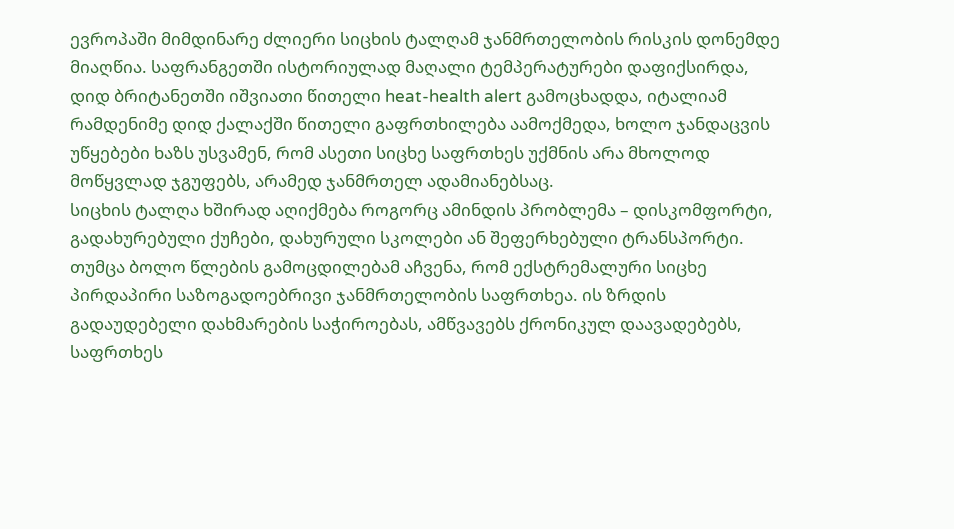ევროპაში მიმდინარე ძლიერი სიცხის ტალღამ ჯანმრთელობის რისკის დონემდე მიაღწია. საფრანგეთში ისტორიულად მაღალი ტემპერატურები დაფიქსირდა, დიდ ბრიტანეთში იშვიათი წითელი heat-health alert გამოცხადდა, იტალიამ რამდენიმე დიდ ქალაქში წითელი გაფრთხილება აამოქმედა, ხოლო ჯანდაცვის უწყებები ხაზს უსვამენ, რომ ასეთი სიცხე საფრთხეს უქმნის არა მხოლოდ მოწყვლად ჯგუფებს, არამედ ჯანმრთელ ადამიანებსაც.
სიცხის ტალღა ხშირად აღიქმება როგორც ამინდის პრობლემა – დისკომფორტი, გადახურებული ქუჩები, დახურული სკოლები ან შეფერხებული ტრანსპორტი. თუმცა ბოლო წლების გამოცდილებამ აჩვენა, რომ ექსტრემალური სიცხე პირდაპირი საზოგადოებრივი ჯანმრთელობის საფრთხეა. ის ზრდის გადაუდებელი დახმარების საჭიროებას, ამწვავებს ქრონიკულ დაავადებებს, საფრთხეს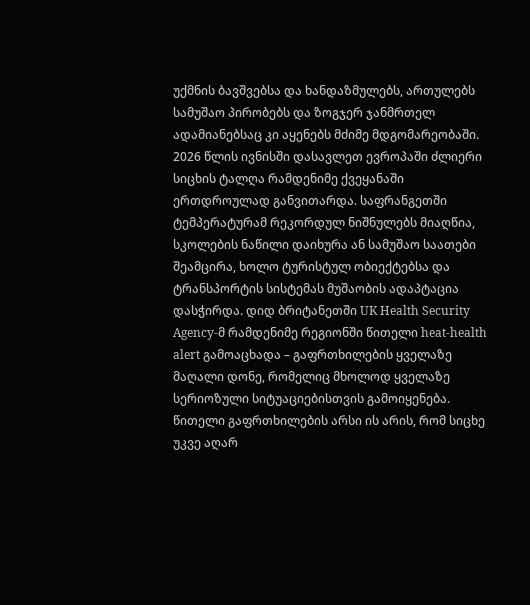უქმნის ბავშვებსა და ხანდაზმულებს, ართულებს სამუშაო პირობებს და ზოგჯერ ჯანმრთელ ადამიანებსაც კი აყენებს მძიმე მდგომარეობაში.
2026 წლის ივნისში დასავლეთ ევროპაში ძლიერი სიცხის ტალღა რამდენიმე ქვეყანაში ერთდროულად განვითარდა. საფრანგეთში ტემპერატურამ რეკორდულ ნიშნულებს მიაღწია, სკოლების ნაწილი დაიხურა ან სამუშაო საათები შეამცირა, ხოლო ტურისტულ ობიექტებსა და ტრანსპორტის სისტემას მუშაობის ადაპტაცია დასჭირდა. დიდ ბრიტანეთში UK Health Security Agency-მ რამდენიმე რეგიონში წითელი heat-health alert გამოაცხადა – გაფრთხილების ყველაზე მაღალი დონე, რომელიც მხოლოდ ყველაზე სერიოზული სიტუაციებისთვის გამოიყენება.
წითელი გაფრთხილების არსი ის არის, რომ სიცხე უკვე აღარ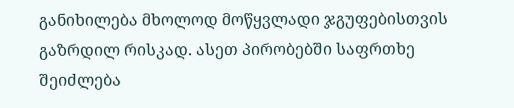განიხილება მხოლოდ მოწყვლადი ჯგუფებისთვის გაზრდილ რისკად. ასეთ პირობებში საფრთხე შეიძლება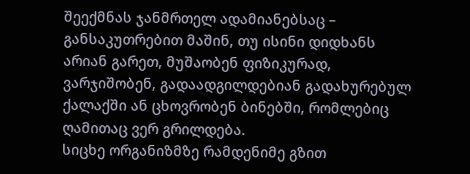შეექმნას ჯანმრთელ ადამიანებსაც – განსაკუთრებით მაშინ, თუ ისინი დიდხანს არიან გარეთ, მუშაობენ ფიზიკურად, ვარჯიშობენ, გადაადგილდებიან გადახურებულ ქალაქში ან ცხოვრობენ ბინებში, რომლებიც ღამითაც ვერ გრილდება.
სიცხე ორგანიზმზე რამდენიმე გზით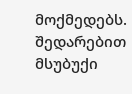მოქმედებს. შედარებით მსუბუქი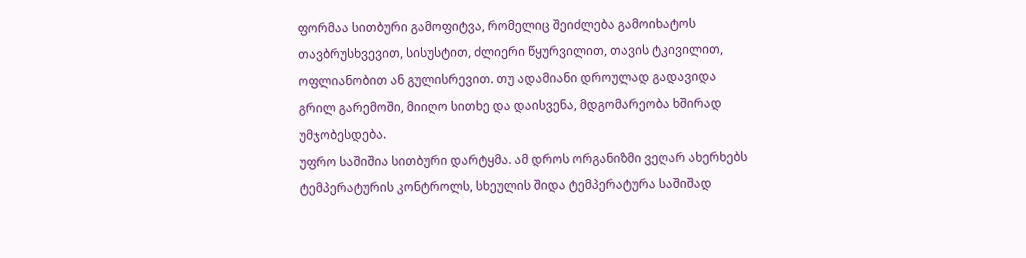ფორმაა სითბური გამოფიტვა, რომელიც შეიძლება გამოიხატოს თავბრუსხვევით, სისუსტით, ძლიერი წყურვილით, თავის ტკივილით, ოფლიანობით ან გულისრევით. თუ ადამიანი დროულად გადავიდა გრილ გარემოში, მიიღო სითხე და დაისვენა, მდგომარეობა ხშირად უმჯობესდება.
უფრო საშიშია სითბური დარტყმა. ამ დროს ორგანიზმი ვეღარ ახერხებს ტემპერატურის კონტროლს, სხეულის შიდა ტემპერატურა საშიშად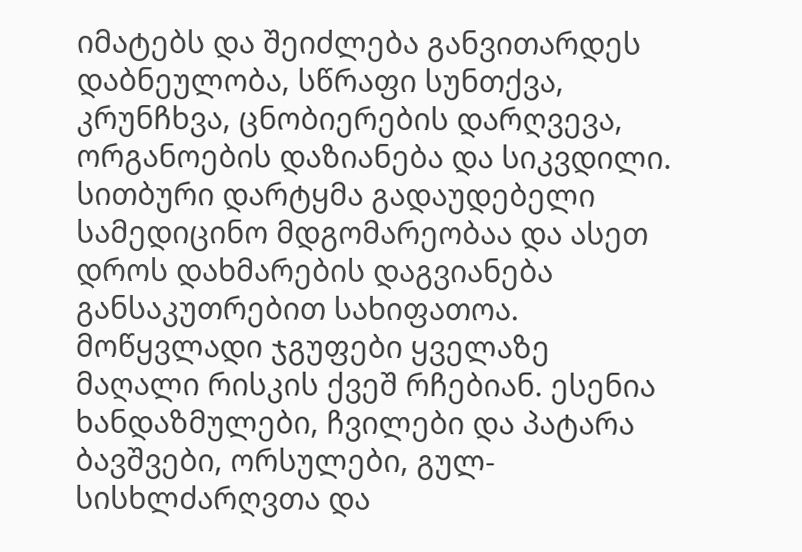იმატებს და შეიძლება განვითარდეს დაბნეულობა, სწრაფი სუნთქვა, კრუნჩხვა, ცნობიერების დარღვევა, ორგანოების დაზიანება და სიკვდილი. სითბური დარტყმა გადაუდებელი სამედიცინო მდგომარეობაა და ასეთ დროს დახმარების დაგვიანება განსაკუთრებით სახიფათოა.
მოწყვლადი ჯგუფები ყველაზე მაღალი რისკის ქვეშ რჩებიან. ესენია ხანდაზმულები, ჩვილები და პატარა ბავშვები, ორსულები, გულ-სისხლძარღვთა და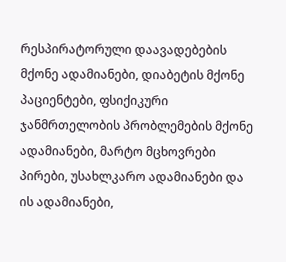რესპირატორული დაავადებების მქონე ადამიანები, დიაბეტის მქონე პაციენტები, ფსიქიკური ჯანმრთელობის პრობლემების მქონე ადამიანები, მარტო მცხოვრები პირები, უსახლკარო ადამიანები და ის ადამიანები,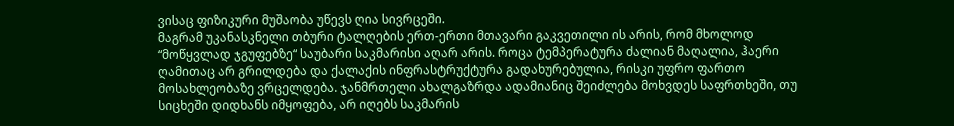ვისაც ფიზიკური მუშაობა უწევს ღია სივრცეში.
მაგრამ უკანასკნელი თბური ტალღების ერთ-ერთი მთავარი გაკვეთილი ის არის, რომ მხოლოდ “მოწყვლად ჯგუფებზე“ საუბარი საკმარისი აღარ არის. როცა ტემპერატურა ძალიან მაღალია, ჰაერი ღამითაც არ გრილდება და ქალაქის ინფრასტრუქტურა გადახურებულია, რისკი უფრო ფართო მოსახლეობაზე ვრცელდება. ჯანმრთელი ახალგაზრდა ადამიანიც შეიძლება მოხვდეს საფრთხეში, თუ სიცხეში დიდხანს იმყოფება, არ იღებს საკმარის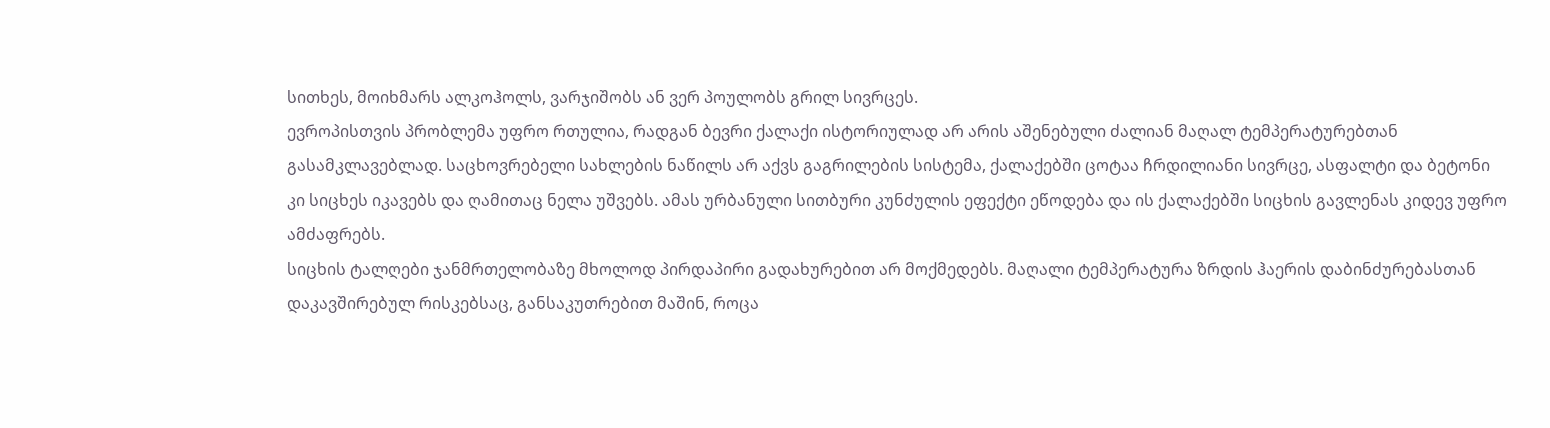სითხეს, მოიხმარს ალკოჰოლს, ვარჯიშობს ან ვერ პოულობს გრილ სივრცეს.
ევროპისთვის პრობლემა უფრო რთულია, რადგან ბევრი ქალაქი ისტორიულად არ არის აშენებული ძალიან მაღალ ტემპერატურებთან გასამკლავებლად. საცხოვრებელი სახლების ნაწილს არ აქვს გაგრილების სისტემა, ქალაქებში ცოტაა ჩრდილიანი სივრცე, ასფალტი და ბეტონი კი სიცხეს იკავებს და ღამითაც ნელა უშვებს. ამას ურბანული სითბური კუნძულის ეფექტი ეწოდება და ის ქალაქებში სიცხის გავლენას კიდევ უფრო ამძაფრებს.
სიცხის ტალღები ჯანმრთელობაზე მხოლოდ პირდაპირი გადახურებით არ მოქმედებს. მაღალი ტემპერატურა ზრდის ჰაერის დაბინძურებასთან დაკავშირებულ რისკებსაც, განსაკუთრებით მაშინ, როცა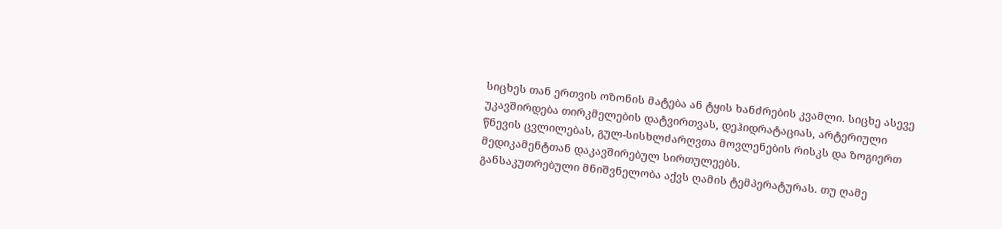სიცხეს თან ერთვის ოზონის მატება ან ტყის ხანძრების კვამლი. სიცხე ასევე უკავშირდება თირკმელების დატვირთვას, დეჰიდრატაციას, არტერიული წნევის ცვლილებას, გულ-სისხლძარღვთა მოვლენების რისკს და ზოგიერთ მედიკამენტთან დაკავშირებულ სირთულეებს.
განსაკუთრებული მნიშვნელობა აქვს ღამის ტემპერატურას. თუ ღამე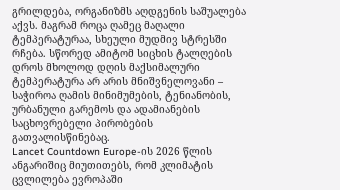გრილდება, ორგანიზმს აღდგენის საშუალება აქვს. მაგრამ როცა ღამეც მაღალი ტემპერატურაა, სხეული მუდმივ სტრესში რჩება. სწორედ ამიტომ სიცხის ტალღების დროს მხოლოდ დღის მაქსიმალური ტემპერატურა არ არის მნიშვნელოვანი – საჭიროა ღამის მინიმუმების, ტენიანობის, ურბანული გარემოს და ადამიანების საცხოვრებელი პირობების გათვალისწინებაც.
Lancet Countdown Europe-ის 2026 წლის ანგარიშიც მიუთითებს, რომ კლიმატის ცვლილება ევროპაში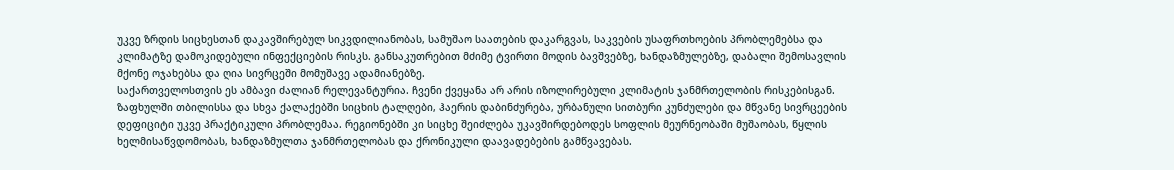უკვე ზრდის სიცხესთან დაკავშირებულ სიკვდილიანობას, სამუშაო საათების დაკარგვას, საკვების უსაფრთხოების პრობლემებსა და კლიმატზე დამოკიდებული ინფექციების რისკს. განსაკუთრებით მძიმე ტვირთი მოდის ბავშვებზე, ხანდაზმულებზე, დაბალი შემოსავლის მქონე ოჯახებსა და ღია სივრცეში მომუშავე ადამიანებზე.
საქართველოსთვის ეს ამბავი ძალიან რელევანტურია. ჩვენი ქვეყანა არ არის იზოლირებული კლიმატის ჯანმრთელობის რისკებისგან. ზაფხულში თბილისსა და სხვა ქალაქებში სიცხის ტალღები, ჰაერის დაბინძურება, ურბანული სითბური კუნძულები და მწვანე სივრცეების დეფიციტი უკვე პრაქტიკული პრობლემაა. რეგიონებში კი სიცხე შეიძლება უკავშირდებოდეს სოფლის მეურნეობაში მუშაობას, წყლის ხელმისაწვდომობას, ხანდაზმულთა ჯანმრთელობას და ქრონიკული დაავადებების გამწვავებას.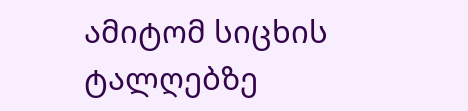ამიტომ სიცხის ტალღებზე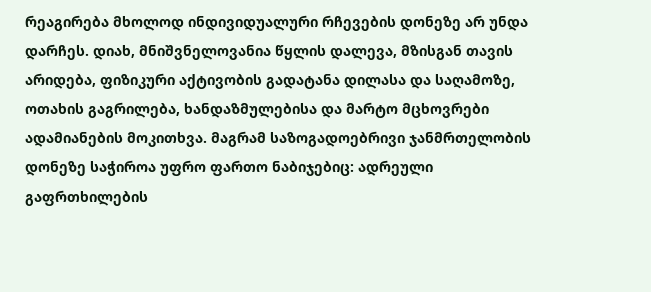რეაგირება მხოლოდ ინდივიდუალური რჩევების დონეზე არ უნდა დარჩეს. დიახ, მნიშვნელოვანია წყლის დალევა, მზისგან თავის არიდება, ფიზიკური აქტივობის გადატანა დილასა და საღამოზე, ოთახის გაგრილება, ხანდაზმულებისა და მარტო მცხოვრები ადამიანების მოკითხვა. მაგრამ საზოგადოებრივი ჯანმრთელობის დონეზე საჭიროა უფრო ფართო ნაბიჯებიც: ადრეული გაფრთხილების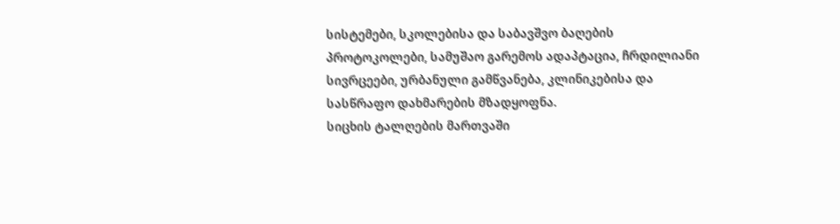სისტემები, სკოლებისა და საბავშვო ბაღების პროტოკოლები, სამუშაო გარემოს ადაპტაცია, ჩრდილიანი სივრცეები, ურბანული გამწვანება, კლინიკებისა და სასწრაფო დახმარების მზადყოფნა.
სიცხის ტალღების მართვაში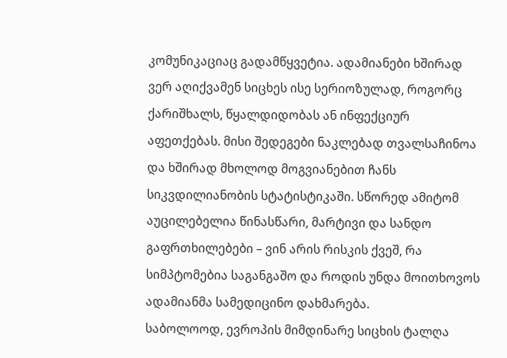კომუნიკაციაც გადამწყვეტია. ადამიანები ხშირად ვერ აღიქვამენ სიცხეს ისე სერიოზულად, როგორც ქარიშხალს, წყალდიდობას ან ინფექციურ აფეთქებას. მისი შედეგები ნაკლებად თვალსაჩინოა და ხშირად მხოლოდ მოგვიანებით ჩანს სიკვდილიანობის სტატისტიკაში. სწორედ ამიტომ აუცილებელია წინასწარი, მარტივი და სანდო გაფრთხილებები – ვინ არის რისკის ქვეშ, რა სიმპტომებია საგანგაშო და როდის უნდა მოითხოვოს ადამიანმა სამედიცინო დახმარება.
საბოლოოდ, ევროპის მიმდინარე სიცხის ტალღა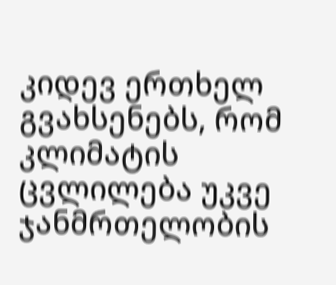კიდევ ერთხელ გვახსენებს, რომ კლიმატის ცვლილება უკვე ჯანმრთელობის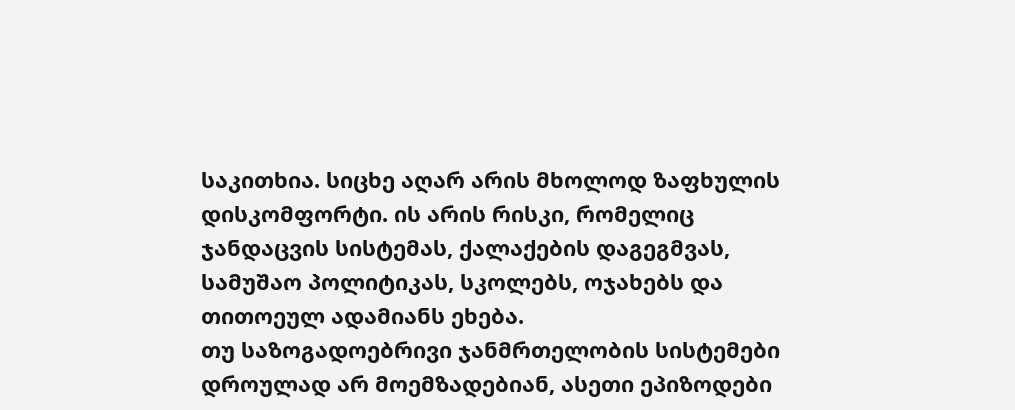საკითხია. სიცხე აღარ არის მხოლოდ ზაფხულის დისკომფორტი. ის არის რისკი, რომელიც ჯანდაცვის სისტემას, ქალაქების დაგეგმვას, სამუშაო პოლიტიკას, სკოლებს, ოჯახებს და თითოეულ ადამიანს ეხება.
თუ საზოგადოებრივი ჯანმრთელობის სისტემები დროულად არ მოემზადებიან, ასეთი ეპიზოდები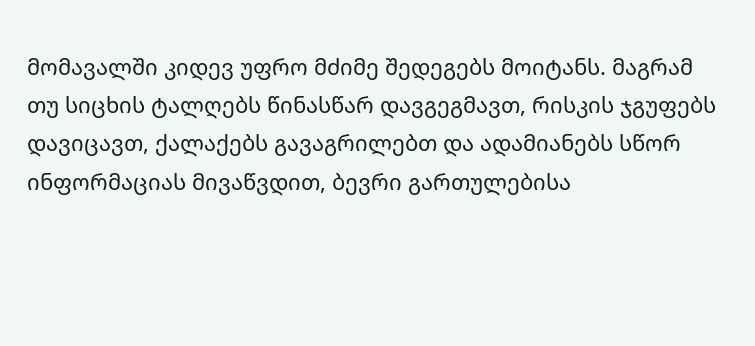მომავალში კიდევ უფრო მძიმე შედეგებს მოიტანს. მაგრამ თუ სიცხის ტალღებს წინასწარ დავგეგმავთ, რისკის ჯგუფებს დავიცავთ, ქალაქებს გავაგრილებთ და ადამიანებს სწორ ინფორმაციას მივაწვდით, ბევრი გართულებისა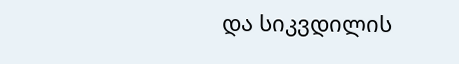და სიკვდილის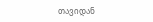თავიდან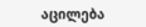აცილება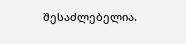შესაძლებელია.